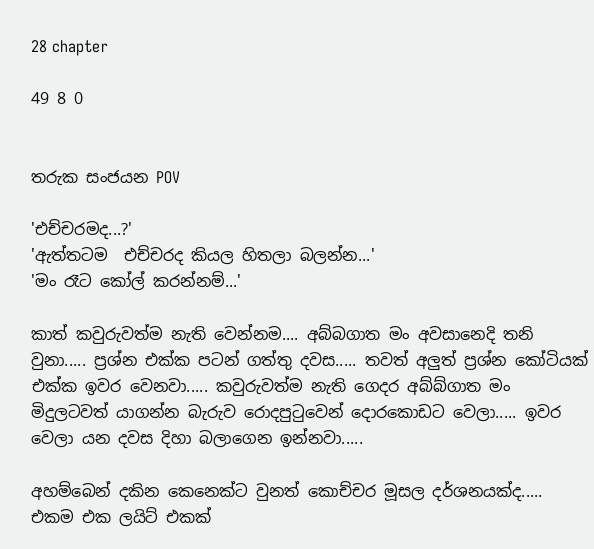28 chapter

49 8 0


තරුක සංජයන POV

'එච්චරමද...?'
'ඇත්තටම  එච්චරද කියල හිතලා බලන්න...'
'මං රෑට කෝල් කරන්නම්...'

කාත් කවුරුවත්ම නැති වෙන්නම.... අබ්බගාත මං අවසානෙදි තනි වුනා..... ප්‍රශ්න එක්ක පටන් ගත්තු දවස..... තවත් අලුත් ප්‍රශ්න කෝටියක් එක්ක ඉවර වෙනවා..... කවුරුවත්ම නැති ගෙදර අබ්බ්ගාත මං මිදුලටවත් යාගන්න බැරුව රොදපුටුවෙන් දොරකොඩට වෙලා..... ඉවර වෙලා යන දවස දිහා බලාගෙන ඉන්නවා.....

අහම්බෙන් දකින කෙනෙක්ට වුනත් කොච්චර මූසල දර්ශනයක්ද..... එකම එක ලයිට් එකක්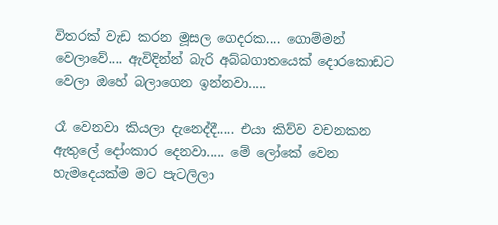විතරක් වැඩ කරන මූසල ගෙදරක.... ගොම්මන් වෙලාවේ.... ඇවිදින්න් බැරි අබ්බගාතයෙක් දොරකොඩට වෙලා ඔහේ බලාගෙන ඉන්නවා.....

රෑ වෙනවා කියලා දැනෙද්දී..... එයා කිව්ව වචනකන ඇතුලේ දෝංකාර දෙනවා..... මේ ලෝකේ වෙන හැමදෙයක්ම මට පැටලිලා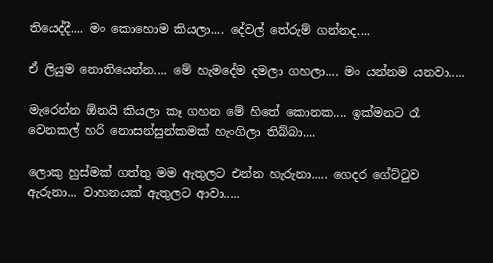තියෙද්දී.... මං කොහොම කියලා.... දේවල් තේරුම් ගන්නද....

ඒ ලියුම නොතියෙන්න.... මේ හැමදේම දමලා ගහලා.... මං යන්නම යනවා.....

මැරෙන්න ඕනයි කියලා කෑ ගහන මේ හිතේ කොනක.... ඉක්මනට රෑ වෙනකල් හරි නොසන්සුන්කමක් හැංගිලා තිබ්බා....

ලොකු හුස්මක් ගත්තු මම ඇතුලට එන්න හැරුනා..... ගෙදර ගේට්ටුව ඇරුනා... වාහනයක් ඇතුලට ආවා.....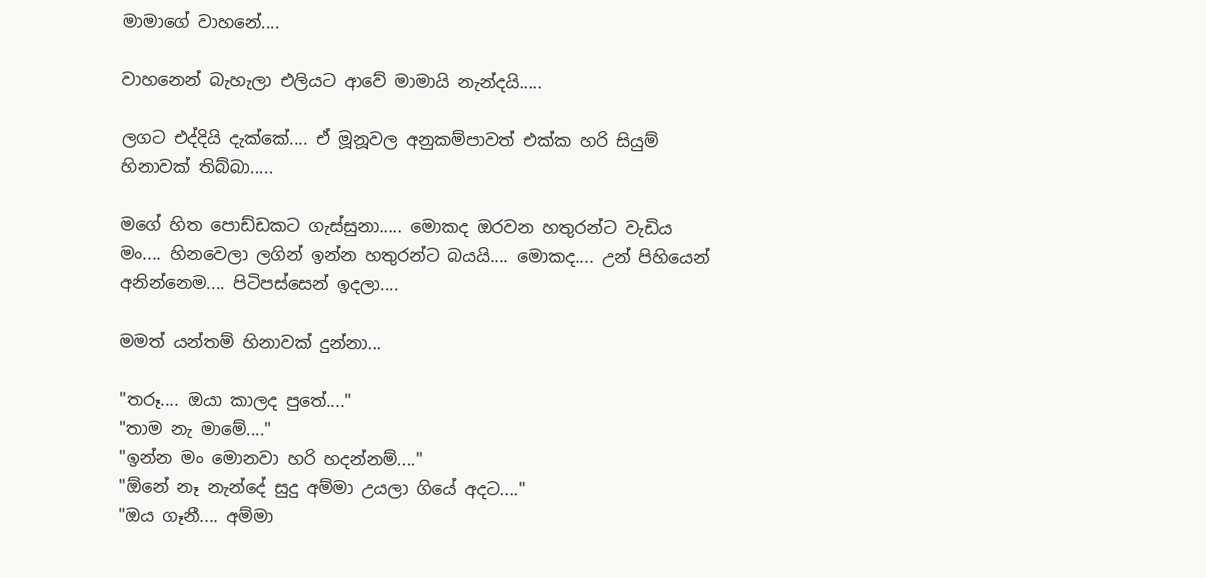මාමාගේ වාහනේ....

වාහනෙන් බැහැලා එලියට ආවේ මාමායි නැන්දයි.....

ලගට එද්දියි දැක්කේ.... ඒ මූනූවල අනුකම්පාවත් එක්ක හරි සියුම් හිනාවක් තිබ්බා.....

මගේ හිත පොඩ්ඩකට ගැස්සුනා..... මොකද ඔරවන හතුරන්ට වැඩිය මං.... හිනවෙලා ලගින් ඉන්න හතුරන්ට බයයි.... මොකද.... උන් පිහියෙන් අනින්නෙම.... පිටිපස්සෙන් ඉදලා....

මමත් යන්තම් හිනාවක් දුන්නා...

"තරූ.... ඔයා කාලද පුතේ...."
"තාම නැ මාමේ...."
"ඉන්න මං මොනවා හරි හදන්නම්...."
"ඕනේ නෑ නැන්දේ සුදු අම්මා උයලා ගියේ අදට...."
"ඔය ගෑනී.... අම්මා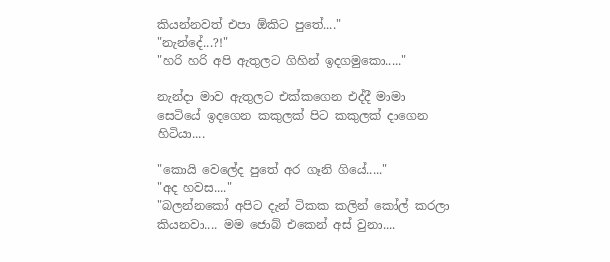කියන්නවත් එපා ඕකිට පුතේ...."
"නැන්දේ...?!"
"හරි හරි අපි ඇතුලට ගිහින් ඉදගමුකො....."

නැන්දා මාව ඇතුලට එක්කගෙන එද්දී මාමා සෙටියේ ඉදගෙන කකුලක් පිට කකුලක් දාගෙන හිටියා....

"කොයි වෙලේද පුතේ අර ගෑනි ගියේ....."
"අද හවස...."
"බලන්නකෝ අපිට දැන් ටිකක කලින් කෝල් කරලා කියනවා.... මම ජොබ් එකෙන් අස් වුනා....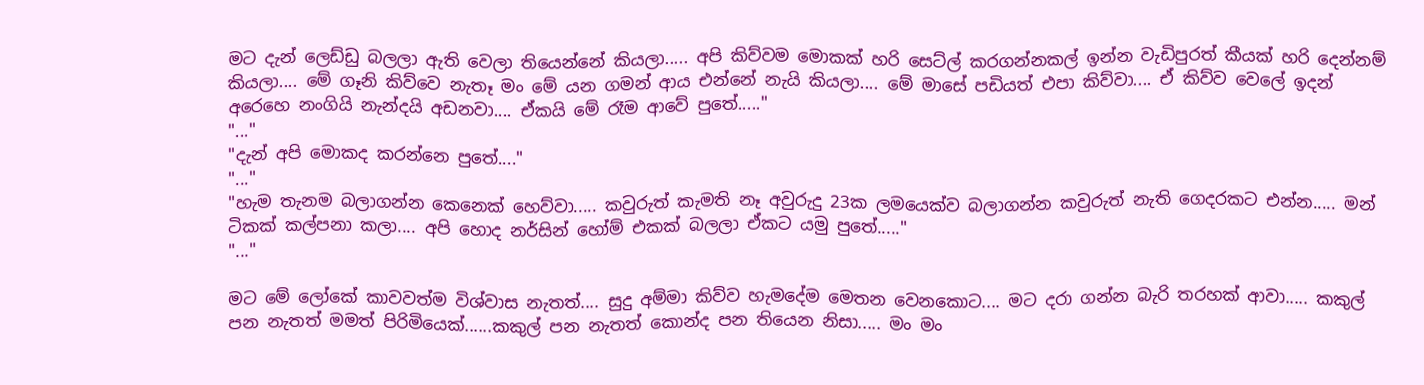මට දැන් ලෙඩ්ඩු බලලා ඇති වෙලා තියෙන්නේ කියලා..... අපි කිව්වම මොකක් හරි සෙට්ල් කරගන්නකල් ඉන්න වැඩිපුරත් කීයක් හරි දෙන්නම් කියලා.... මේ ගෑනි කිව්වෙ නැතෑ මං මේ යන ගමන් ආය එන්නේ නැයි කියලා.... මේ මාසේ පඩියත් එපා කිව්වා.... ඒ කිව්ව වෙලේ ඉදන් අරෙහෙ නංගියි නැන්දයි අඩනවා.... ඒකයි මේ රෑම ආවේ පුතේ....."
"..."
"දැන් අපි මොකද කරන්නෙ පුතේ...."
"..."
"හැම තැනම බලාගන්න කෙනෙක් හෙව්වා..... කවුරුත් කැමති නෑ අවුරුදු 23ක ලමයෙක්ව බලාගන්න කවුරුත් නැති ගෙදරකට එන්න..... මන් ටිකක් කල්පනා කලා.... අපි හොද නර්සින් හෝම් එකක් බලලා ඒකට යමු පුතේ....."
"..."

මට මේ ලෝකේ කාවවත්ම විශ්වාස නැතත්.... සුදු අම්මා කිව්ව හැමදේම මෙතන වෙනකොට.... මට දරා ගන්න බැරි තරහක් ආවා..... කකුල් පන නැතත් මමත් පිරිමියෙක්......කකුල් පන නැතත් කොන්ද පන තියෙන නිසා..... මං මං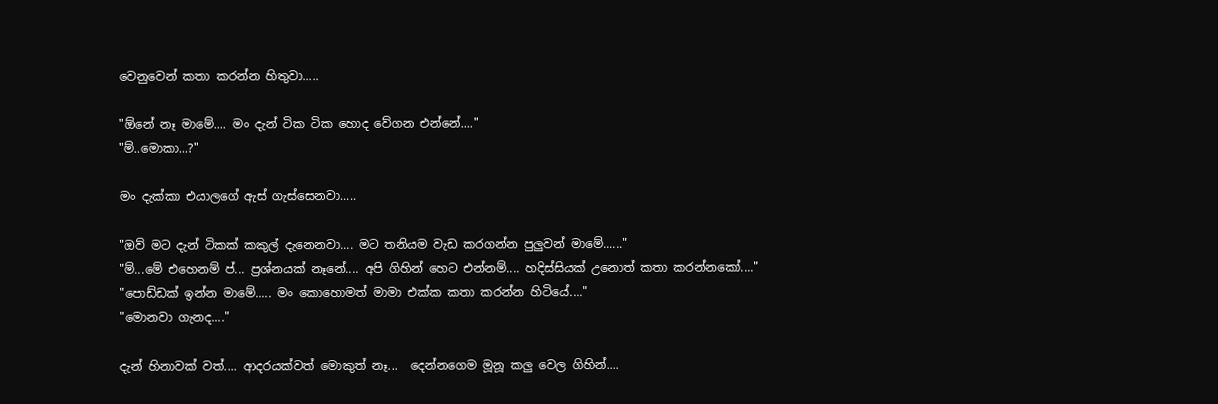වෙනුවෙන් කතා කරන්න හිතුවා.....

"ඕනේ නෑ මාමේ.... මං දැන් ටික ටික හොද වේගන එන්නේ...."
"ම්..මොකා...?"

මං දැක්කා එයාලගේ ඇස් ගැස්සෙනවා.....

"ඔව් මට දැන් ටිකක් කකුල් දැනෙනවා.... මට තනියම වැඩ කරගන්න පුලුවන් මාමේ......"
"ම්...මේ එහෙනම් ප්... ප්‍රශ්නයක් නෑනේ.... අපි ගිහින් හෙට එන්නම්.... හදිස්සියක් උනොත් කතා කරන්නකෝ...."
"පොඩ්ඩක් ඉන්න මාමේ..... මං කොහොමත් මාමා එක්ක කතා කරන්න හිටියේ...."
"මොනවා ගැනද...."

දැන් හිනාවක් වත්.... ආදරයක්වත් මොකුත් නෑ...  දෙන්නගෙම මූනූ කලු වෙල ගිහින්....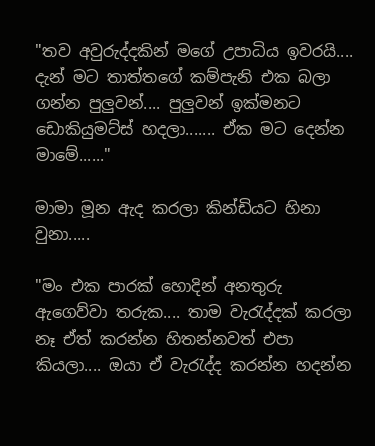"තව අවුරුද්දකින් මගේ උපාධිය ඉවරයි.... දැන් මට තාත්තගේ කම්පැනි එක බලා ගන්න පුලුවන්.... පුලුවන් ඉක්මනට ඩොකියුමට්ස් හදලා....... ඒක මට දෙන්න මාමේ......"

මාමා මූන ඇද කරලා කින්ඩියට හිනා වුනා.....

"මං එක පාරක් හොදින් අනතුරු ඇගෙව්වා තරුක.... තාම වැරැද්දක් කරලා නෑ ඒත් කරන්න හිතන්නවත් එපා කියලා.... ඔයා ඒ වැරැද්ද කරන්න හදන්න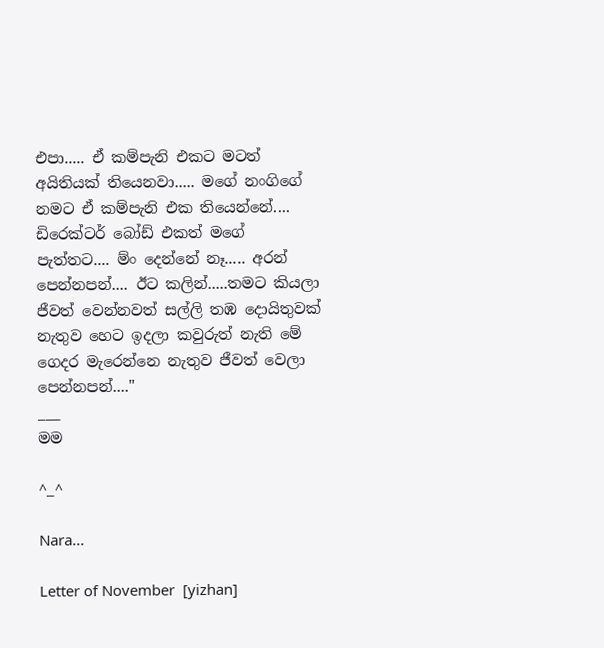එපා..... ඒ කම්පැනි එකට මටත් අයිතියක් තියෙනවා..... මගේ නංගිගේ නමට ඒ කම්පැනි එක තියෙන්නේ.... ඩිරෙක්ටර් බෝඩ් එකත් මගේ පැත්තට.... ම්ං දෙන්නේ නෑ..... අරන් පෙන්නපන්.... ඊට කලින්.....තමට කියලා ජීවත් වෙන්නවත් සල්ලි තඹ දොයිතුවක් නැතුව හෙට ඉදලා කවුරුත් නැති මේ ගෙදර මැරෙන්නෙ නැතුව ජීවත් වෙලා පෙන්නපන්...."
___
මම

^_^

Nara...

Letter of November  [yizhan]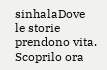sinhalaDove le storie prendono vita. Scoprilo ora